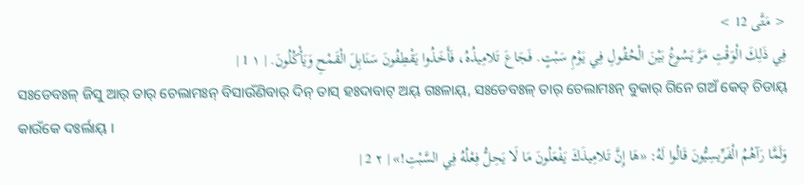< مَتَّى 12 >
فِي ذَلِكَ الْوَقْتِ مَرَّ يَسُوعُ بَيْنَ الْحُقُولِ فِي يَوْمِ سَبْتٍ. فَجَاعَ تَلامِيذُهُ، فَأَخَذُوا يَقْطِفُونَ سَنَابِلَ الْقَمْحِ وَيَأْكُلُونَ. | ١ 1 |
ସଃଡେବଃଳ୍ ଜିସୁ ଆର୍ ତାର୍ ଚେଲାମଃନ୍ ବିସାଉଁଣିବାର୍ ଦିନ୍ ତାସ୍ ହଃଦାବାଟ୍ ଅୟ୍ ଗଃଳାୟ୍, ସଃଡେବଃଳ୍ ତାର୍ ଚେଲାମଃନ୍ ବୁକାର୍ ଗିନେ ଗଅଁ କେଡ୍ ଚିଡାୟ୍ କାଉଁକେ ଦଃର୍ଲାୟ୍ ।
وَلَمَّا رَآهُمُ الْفَرِّيسِيُّونَ قَالُوا لَهُ: «هَا إِنَّ تَلامِيذَكَ يَفْعَلُونَ مَا لَا يَحِلُّ فِعْلُهُ فِي السَّبْتِ!» | ٢ 2 |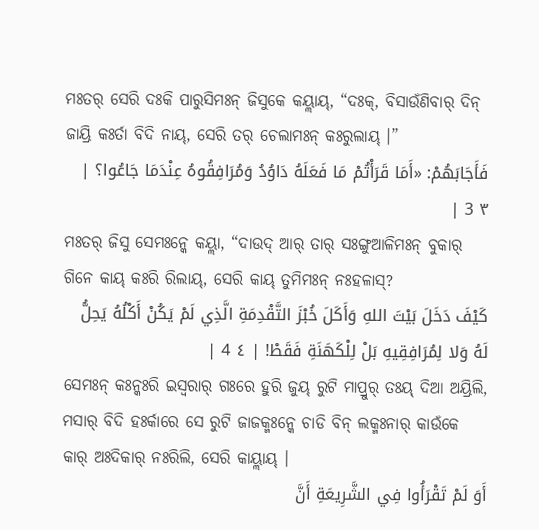ମଃତର୍ ସେରି ଦଃକି ପାରୁସିମଃନ୍ ଜିସୁକେ କୟ୍ଲାୟ୍, “ଦଃକ୍, ବିସାଉଁଣିବାର୍ ଦିନ୍ ଜାୟ୍ରି କଃର୍ତା ବିଦି ନାୟ୍, ସେରି ତର୍ ଚେଲାମଃନ୍ କଃରୁଲାୟ୍ ।”
فَأَجَابَهُمْ: «أَمَا قَرَأْتُمْ مَا فَعَلَهُ دَاوُدُ وَمُرَافِقُوهُ عِنْدَمَا جَاعُوا؟ | ٣ 3 |
ମଃତର୍ ଜିସୁ ସେମଃନ୍କେ କୟ୍ଲା, “ଦାଉଦ୍ ଆର୍ ତାର୍ ସଃଙ୍ଗୁଆଳିମଃନ୍ ବୁକାର୍ ଗିନେ କାୟ୍ କଃରି ରିଲାୟ୍, ସେରି କାୟ୍ ତୁମିମଃନ୍ ନଃହଳାସ୍?
كَيْفَ دَخَلَ بَيْتَ اللهِ وَأَكَلَ خُبْزَ التَّقْدِمَةِ الَّذِي لَمْ يَكُنْ أَكْلُهُ يَحِلُّ لَهُ وَلا لِمُرَافِقِيهِ بَلْ لِلْكَهَنَةِ فَقَطْ! | ٤ 4 |
ସେମଃନ୍ କଃନ୍କଃରି ଇସ୍ୱରାର୍ ଗଃରେ ହୁରି ଜୁୟ୍ ରୁଟି ମାପ୍ରୁର୍ ତଃୟ୍ ଦିଆ ଅୟ୍ରିଲି, ମସାର୍ ବିଦି ହଃର୍କାରେ ସେ ରୁଟି ଜାଜକ୍ମଃନ୍କେ ଚାଡି ବିନ୍ ଲକ୍ମଃନାର୍ କାଉଁକେ କାର୍ ଅଃଦିକାର୍ ନଃରିଲି, ସେରି କାୟ୍ଲାୟ୍ ।
أَوَ لَمْ تَقْرَأُوا فِي الشَّرِيعَةِ أَنَّ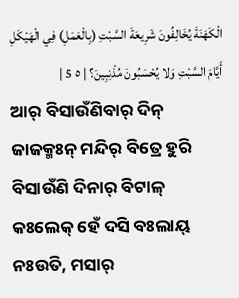الْكَهَنَةَ يُخَالِفُونَ شَرِيعَةَ السَّبْتِ (بِالْعَمَلِ) فِي الْهَيْكَلِ أَيَّامَ السَّبْتِ وَلا يُحْسَبُونَ مُذْنِبِينَ؟ | ٥ 5 |
ଆର୍ ବିସାଉଁଣିବାର୍ ଦିନ୍ ଜାଜକ୍ମଃନ୍ ମନ୍ଦିର୍ ବିତ୍ରେ ହୁରି ବିସାଉଁଣି ଦିନାର୍ ବିଟାଳ୍ କଃଲେକ୍ ହେଁ ଦସି ବଃଲାୟ୍ ନଃଉତି, ମସାର୍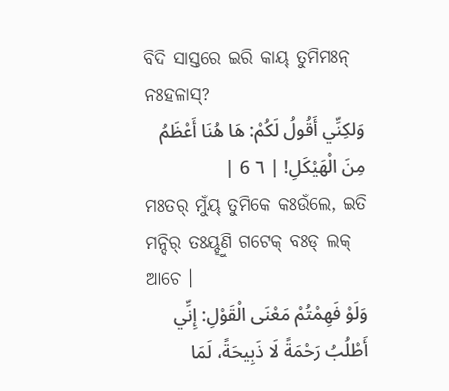ବିଦି ସାସ୍ତରେ ଇରି କାୟ୍ ତୁମିମଃନ୍ ନଃହଳାସ୍?
وَلكِنِّي أَقُولُ لَكُمْ: هَا هُنَا أَعْظَمُ مِنَ الْهَيْكَلِ! | ٦ 6 |
ମଃତର୍ ମୁଁୟ୍ ତୁମିକେ କଃଉଁଲେ, ଇତି ମନ୍ଦିର୍ ତଃୟ୍ହୁଣି ଗଟେକ୍ ବଃଡ୍ ଲକ୍ ଆଚେ ।
وَلَوْ فَهِمْتُمْ مَعْنَى الْقَوْلِ: إِنِّي أَطْلُبُ رَحْمَةً لَا ذَبِيحَةً، لَمَا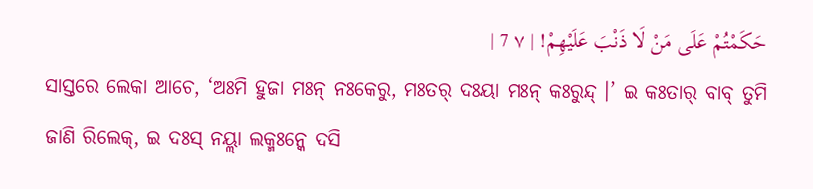حَكَمْتُمْ عَلَى مَنْ لَا ذَنْبَ عَلَيْهِمْ! | ٧ 7 |
ସାସ୍ତରେ ଲେକା ଆଚେ, ‘ଅଃମି ହୁଜା ମଃନ୍ ନଃକେରୁ, ମଃତର୍ ଦଃୟା ମଃନ୍ କଃରୁନ୍ଦ୍ ।’ ଇ କଃତାର୍ ବାବ୍ ତୁମି ଜାଣି ରିଲେକ୍, ଇ ଦଃସ୍ ନୟ୍ଲା ଲକ୍ମଃନ୍କେ ଦସି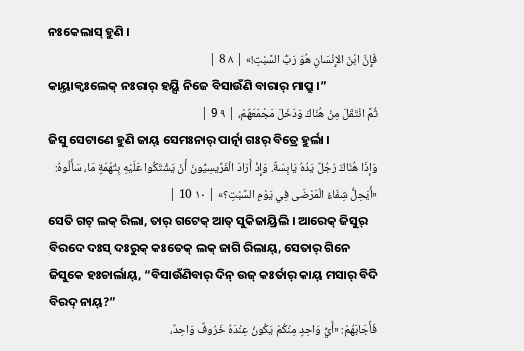ନଃକେଲାସ୍ ହୁଣି ।
فَإِنَّ ابْنَ الإِنْسَانِ هُوَ رَبُّ السَّبْتِ!» | ٨ 8 |
କାୟ୍ତାକ୍ବଃଲେକ୍ ନଃରାର୍ ହୟ୍ସି ନିଜେ ବିସାଉଁଣି ବାରାର୍ ମାପ୍ରୁ ।”
ثُمَّ انْتَقَلَ مِنْ هُنَاكَ وَدَخَلَ مَجْمَعَهُمْ، | ٩ 9 |
ଜିସୁ ସେଟାଣେ ହୁଣି ଜାୟ୍ ସେମଃନାର୍ ପାର୍ତ୍ନା ଗଃର୍ ବିତ୍ରେ ହୁର୍ଲା ।
وَإذَا هُنَاكَ رَجُلٌ يَدُهُ يَابِسَةٌ. وَإِذْ أَرَادَ الْفَرِّيسِيُّونَ أَنْ يَشْتَكُوا عَلَيْهِ بِتُهْمَةٍ مَا، سَأَلُوهُ: «أَيَحِلُّ شِفَاءُ الْمَرْضَى فِي يَوْمِ السَّبْتِ؟» | ١٠ 10 |
ସେତି ଗଟ୍ ଲକ୍ ରିଲା, ତାର୍ ଗଟେକ୍ ଆତ୍ ସୁକିଜାୟ୍ରିଲି । ଆରେକ୍ ଜିସୁର୍ ବିରଦେ ଦଃସ୍ ଦଃରୁକ୍ କଃତେକ୍ ଲକ୍ ଜାଗି ରିଲାୟ୍, ସେତାର୍ ଗିନେ ଜିସୁକେ ହଃଚାର୍ଲାୟ୍, “ବିସାଉଁଣିବାର୍ ଦିନ୍ ଉଜ୍ କଃର୍ତାର୍ କାୟ୍ ମସାର୍ ବିଦି ବିରଦ୍ ନାୟ୍?”
فَأَجَابَهُمْ: «أَيُّ وَاحِدٍ مِنْكُمْ يَكُونُ عِنْدَهُ خَرُوفٌ وَاحِدٌ،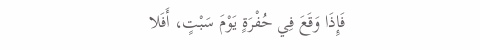فَإِذَا وَقَعَ فِي حُفْرَةٍ يَوْمَ سَبْتٍ، أَفَلا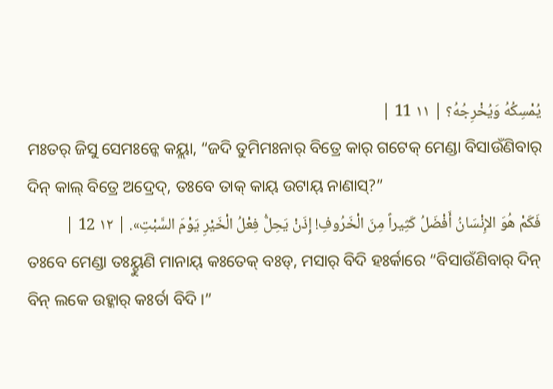يُمْسِكُهُ وَيُخْرِجُهُ؟ | ١١ 11 |
ମଃତର୍ ଜିସୁ ସେମଃନ୍କେ କୟ୍ଲା, “ଜଦି ତୁମିମଃନାର୍ ବିତ୍ରେ କାର୍ ଗଟେକ୍ ମେଣ୍ଡା ବିସାଉଁଣିବାର୍ ଦିନ୍ କାଲ୍ ବିତ୍ରେ ଅଦ୍ରେଦ୍, ତଃବେ ତାକ୍ କାୟ୍ ଉଟାୟ୍ ନାଣାସ୍?”
فَكَمْ هُوَ الإِنْسَانُ أَفْضَلُ كَثِيراً مِنَ الْخَرُوفِ! إِذَنْ يَحِلُّ فِعْلُ الْخَيْرِ يَوْمَ السَّبْتِ». | ١٢ 12 |
ତଃବେ ମେଣ୍ଡା ତଃୟ୍ହୁଣି ମାନାୟ୍ କଃତେକ୍ ବଃଡ୍, ମସାର୍ ବିଦି ହଃର୍କାରେ “ବିସାଉଁଣିବାର୍ ଦିନ୍ ବିନ୍ ଲକେ ଉହ୍କାର୍ କଃର୍ତା ବିଦି ।”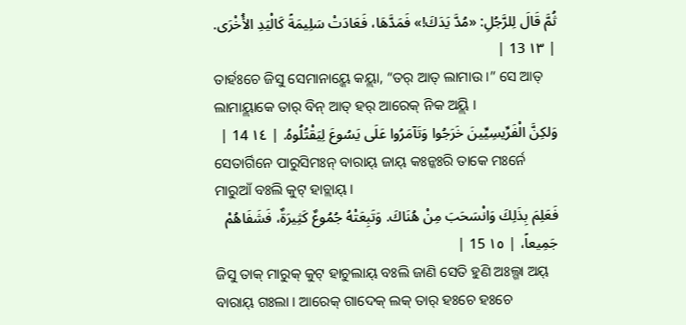ثُمَّ قَالَ لِلرَّجُلِ: «مُدَّ يَدَكَ!» فَمَدَّهَا، فَعَادَتْ سَلِيمَةً كَالْيَدِ الأُخْرَى. | ١٣ 13 |
ତାର୍ହଃଚେ ଜିସୁ ସେମାନାୟ୍କେ କୟ୍ଲା, “ତର୍ ଆତ୍ ଲାମାଉ ।” ସେ ଆତ୍ ଲାମାୟ୍ଲାକେ ତାର୍ ବିନ୍ ଆତ୍ ହର୍ ଆରେକ୍ ନିକ ଅୟ୍ଲି ।
وَلكِنَّ الْفَرِّيسِيِّينَ خَرَجُوا وَتَآمَرُوا عَلَى يَسُوعَ لِيَقْتُلُوهُ. | ١٤ 14 |
ସେତାର୍ଗିନେ ପାରୁସିମଃନ୍ ବାରାୟ୍ ଜାୟ୍ କଃନ୍କଃରି ତାକେ ମଃର୍ନେ ମାରୁଆଁ ବଃଲି କୁଟ୍ ହାଚ୍ଲାୟ୍ ।
فَعَلِمَ بِذَلِكَ وَانْسَحَبَ مِنْ هُنَاكَ. وَتَبِعَتْهُ جُمُوعٌ كَثِيرَةٌ، فَشَفَاهُمْ جَمِيعاً، | ١٥ 15 |
ଜିସୁ ତାକ୍ ମାରୁକ୍ କୁଟ୍ ହାଚୁଲାୟ୍ ବଃଲି ଜାଣି ସେତି ହୁଣି ଅଃଲ୍ଗା ଅୟ୍ ବାରାୟ୍ ଗଃଲା । ଆରେକ୍ ଗାଦେକ୍ ଲକ୍ ତାର୍ ହଃଚେ ହଃଚେ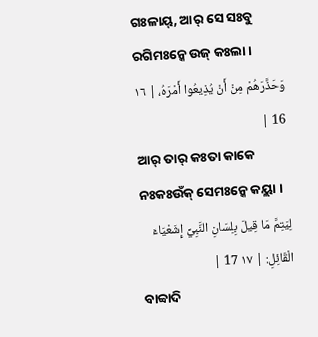ଗଃଳାୟ୍, ଆର୍ ସେ ସଃବୁ ରଗିମଃନ୍କେ ଉଜ୍ କଃଲା ।
وَحَذَّرَهُمْ مِنْ أَنْ يُذِيعُوا أَمْرَهُ، | ١٦ 16 |
ଆର୍ ତାର୍ କଃତା କାକେ ନଃକଃଉଁକ୍ ସେମଃନ୍କେ କୟ୍ଲା ।
لِيَتِمَّ مَا قِيلَ بِلِسَانِ النَّبِيِّ إِشَعْيَاءَ الْقَائِلِ: | ١٧ 17 |
ବାବ୍ବାଦି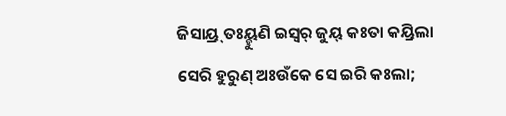ଜିସାୟ୍ର୍ ତଃୟ୍ହୁଣି ଇସ୍ୱର୍ ଜୁୟ୍ କଃତା କୟ୍ରିଲା ସେରି ହୁରୁଣ୍ ଅଃଉଁକେ ସେ ଇରି କଃଲା;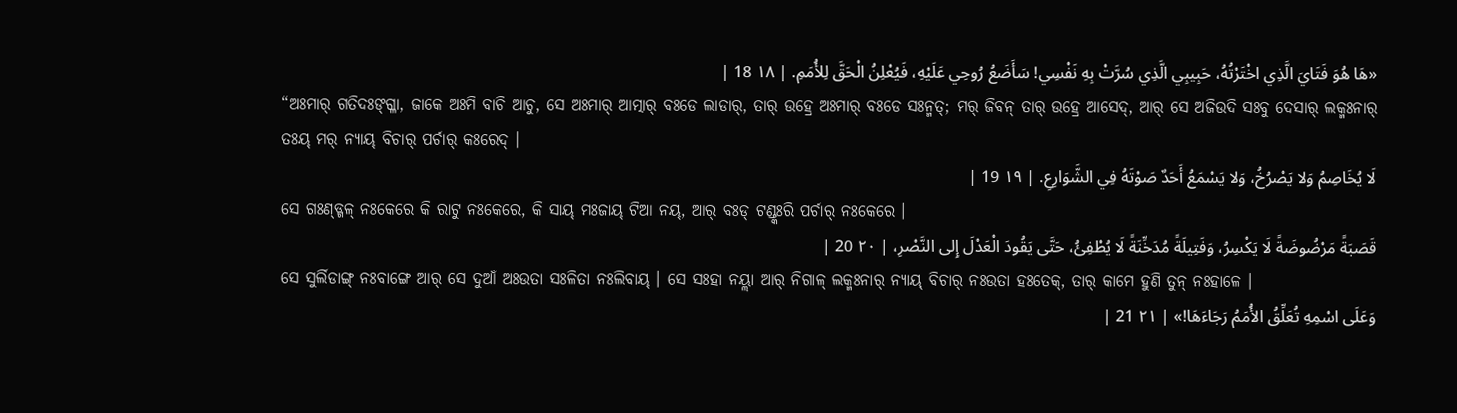«هَا هُوَ فَتَايَ الَّذِي اخْتَرْتُهُ، حَبِيبِي الَّذِي سُرَّتْ بِهِ نَفْسِي! سَأَضَعُ رُوحِي عَلَيْهِ، فَيُعْلِنُ الْحَقَّ لِلأُمَمِ. | ١٨ 18 |
“ଅଃମାର୍ ଗତିଦଃଙ୍ଗ୍ଳା, ଜାକେ ଅଃମି ବାଚି ଆଚୁ, ସେ ଅଃମାର୍ ଆତ୍ମାର୍ ବଃଡେ ଲାଡାର୍, ତାର୍ ଉହ୍ରେ ଅଃମାର୍ ବଃଡେ ସଃନ୍ମତ୍; ମର୍ ଜିବନ୍ ତାର୍ ଉହ୍ରେ ଆସେଦ୍, ଆର୍ ସେ ଅଜିଉଦି ସଃବୁ ଦେସାର୍ ଲକ୍ମଃନାର୍ ତଃୟ୍ ମର୍ ନ୍ୟାୟ୍ ବିଚାର୍ ପର୍ଚାର୍ କଃରେଦ୍ ।
لَا يُخَاصِمُ وَلا يَصْرُخُ، وَلا يَسْمَعُ أَحَدٌ صَوْتَهُ فِي الشَّوَارِعِ. | ١٩ 19 |
ସେ ଗଃଣ୍ଡ୍ଗଳ୍ ନଃକେରେ କି ରାଟୁ ନଃକେରେ, କି ସାୟ୍ ମଃଜାୟ୍ ଟିଆ ନୟ୍, ଆର୍ ବଃଡ୍ ଟଣ୍ଡ୍କଃରି ପର୍ଚାର୍ ନଃକେରେ ।
قَصَبَةً مَرْضُوضَةً لَا يَكْسِرُ، وَفَتِيلَةً مُدَخِّنَةً لَا يُطْفِئُ، حَتَّى يَقُودَ الْعَدْلَ إِلى النَّصْرِ، | ٢٠ 20 |
ସେ ସୁର୍ଲିଡାଙ୍ଗ୍ ନଃବାଙ୍ଗେ ଆର୍ ସେ ଦୁଆଁ ଅଃଉତା ସଃଳିତା ନଃଲିବାୟ୍ । ସେ ସଃହା ନୟ୍ଲା ଆର୍ ନିଗାଳ୍ ଲକ୍ମଃନାର୍ ନ୍ୟାୟ୍ ବିଚାର୍ ନଃଉତା ହଃତେକ୍, ତାର୍ କାମେ ହୁଣି ତୁନ୍ ନଃହାଳେ ।
وَعَلَى اسْمِهِ تُعَلِّقُ الأُمَمُ رَجَاءَهَا!» | ٢١ 21 |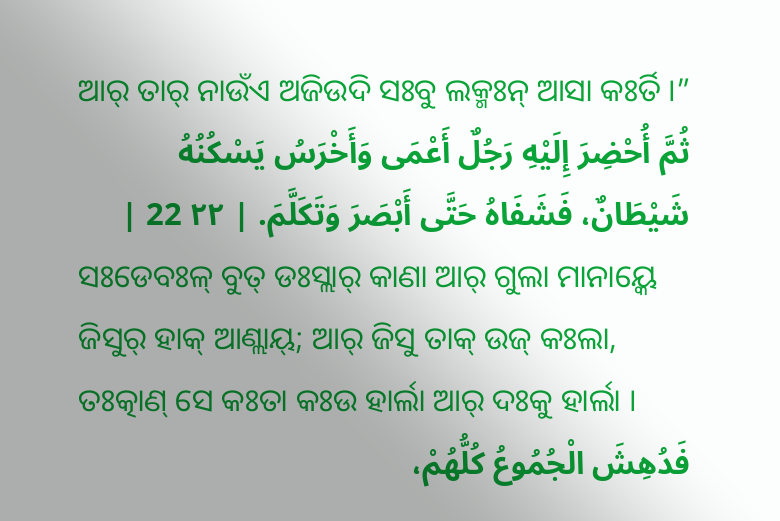ଆର୍ ତାର୍ ନାଉଁଏ ଅଜିଉଦି ସଃବୁ ଲକ୍ମଃନ୍ ଆସା କଃର୍ତି ।”
ثُمَّ أُحْضِرَ إِلَيْهِ رَجُلٌ أَعْمَى وَأَخْرَسُ يَسْكُنُهُ شَيْطَانٌ، فَشَفَاهُ حَتَّى أَبْصَرَ وَتَكَلَّمَ. | ٢٢ 22 |
ସଃଡେବଃଳ୍ ବୁତ୍ ଡଃସ୍ଲାର୍ କାଣା ଆର୍ ଗୁଲା ମାନାୟ୍କେ ଜିସୁର୍ ହାକ୍ ଆଣ୍ଲାୟ୍; ଆର୍ ଜିସୁ ତାକ୍ ଉଜ୍ କଃଲା, ତଃତ୍କାଣ୍ ସେ କଃତା କଃଉ ହାର୍ଲା ଆର୍ ଦଃକୁ ହାର୍ଲା ।
فَدُهِشَ الْجُمُوعُ كُلُّهُمْ،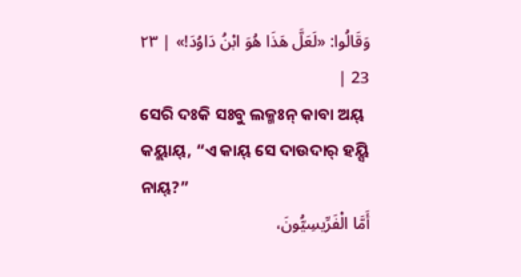وَقَالُوا: «لَعَلَّ هَذَا هُوَ ابْنُ دَاوُدَ!» | ٢٣ 23 |
ସେରି ଦଃକି ସଃବୁ ଲକ୍ମଃନ୍ କାବା ଅୟ୍ କୟ୍ଲାୟ୍, “ଏ କାୟ୍ ସେ ଦାଉଦାର୍ ହୟ୍ସି ନାୟ୍?”
أَمَّا الْفَرِّيسِيُّونَ،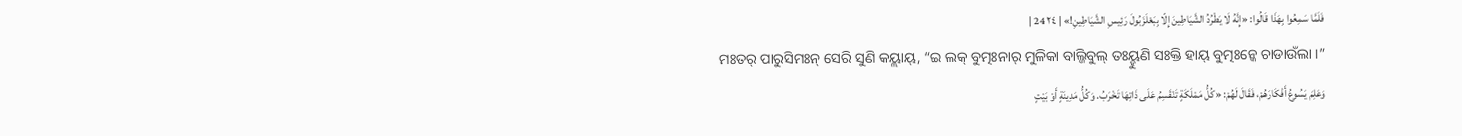فَلَمَّا سَمِعُوا بِهَذَا قَالُوا: «إِنَّهُ لَا يَطْرُدُ الشَّيَاطِينَ إِلّا بِبَعْلَزَبُولَ رَئِيسِ الشَّيَاطِينِ!» | ٢٤ 24 |
ମଃତର୍ ପାରୁସିମଃନ୍ ସେରି ସୁଣି କୟ୍ଲାୟ୍, “ଇ ଲକ୍ ବୁତ୍ମଃନାର୍ ମୁଳିକା ବାଲ୍ଜିବୁଲ୍ ତଃୟ୍ହୁଣି ସଃକ୍ତି ହାୟ୍ ବୁତ୍ମଃନ୍କେ ଚାଡାଉଁଲା ।”
وَعَلِمَ يَسُوعُ أَفْكَارَهُمْ، فَقَالَ لَهُمْ: «كُلُّ مَمْلَكَةٍ تَنْقَسِمُ عَلَى ذَاتِهَا تَخْرَبُ. وَكُلُّ مَدِينَةٍ أَوْ بَيْتٍ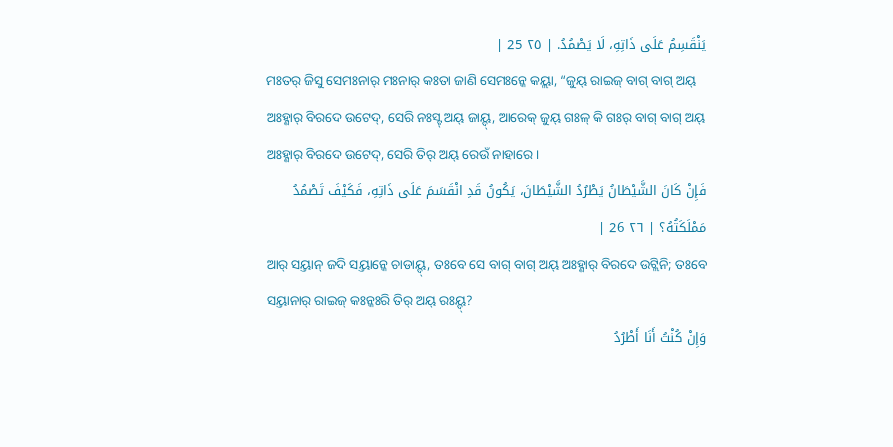يَنْقَسِمُ عَلَى ذَاتِهِ، لَا يَصْمُدُ. | ٢٥ 25 |
ମଃତର୍ ଜିସୁ ସେମଃନାର୍ ମଃନାର୍ କଃତା ଜାଣି ସେମଃନ୍କେ କୟ୍ଲା, “ଜୁୟ୍ ରାଇଜ୍ ବାଗ୍ ବାଗ୍ ଅୟ୍ ଅଃହ୍ଣାର୍ ବିରଦେ ଉଟେଦ୍, ସେରି ନଃସ୍ଟ୍ ଅୟ୍ ଜାୟ୍ଦ୍, ଆରେକ୍ ଜୁୟ୍ ଗଃଳ୍ କି ଗଃର୍ ବାଗ୍ ବାଗ୍ ଅୟ୍ ଅଃହ୍ଣାର୍ ବିରଦେ ଉଟେଦ୍, ସେରି ତିର୍ ଅୟ୍ ରେଉଁ ନାହାରେ ।
فَإِنْ كَانَ الشَّيْطَانُ يَطْرُدُ الشَّيْطَانَ، يَكُونُ قَدِ انْقَسَمَ عَلَى ذَاتِهِ، فَكَيْفَ تَصْمُدُ مَمْلَكَتُهُ؟ | ٢٦ 26 |
ଆର୍ ସୟ୍ତାନ୍ ଜଦି ସୟ୍ତାନ୍କେ ଚାଡାୟ୍ଦ୍, ତଃବେ ସେ ବାଗ୍ ବାଗ୍ ଅୟ୍ ଅଃହ୍ଣାର୍ ବିରଦେ ଉଟ୍ଲିନି; ତଃବେ ସୟ୍ତାନାର୍ ରାଇଜ୍ କଃନ୍କଃରି ତିର୍ ଅୟ୍ ରଃୟ୍ଦ୍?
وَإِنْ كُنْتُ أَنَا أَطْرُدُ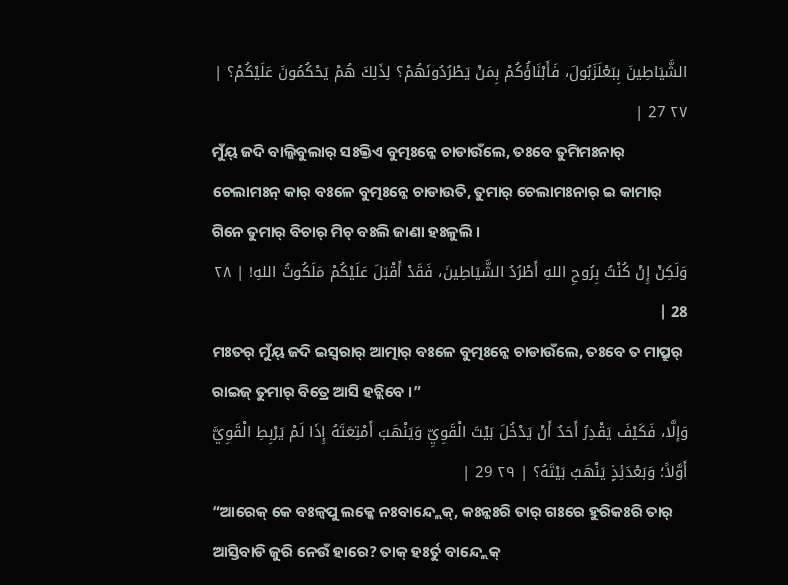الشَّيَاطِينَ بِبَعْلَزَبُولَ، فَأَبْنَاؤُكُمْ بِمَنْ يَطْرُدُونَهُمْ؟ لِذَلِكَ هُمْ يَحْكُمُونَ عَلَيْكُمْ؟ | ٢٧ 27 |
ମୁଁୟ୍ ଜଦି ବାଲ୍ଜିବୁଲାର୍ ସଃକ୍ତିଏ ବୁତ୍ମଃନ୍କେ ଚାଡାଉଁଲେ, ତଃବେ ତୁମିମଃନାର୍ ଚେଲାମଃନ୍ କାର୍ ବଃଳେ ବୁତ୍ମଃନ୍କେ ଚାଡାଉତି, ତୁମାର୍ ଚେଲାମଃନାର୍ ଇ କାମାର୍ ଗିନେ ତୁମାର୍ ବିଚାର୍ ମିଚ୍ ବଃଲି ଜାଣା ହଃଳୁଲି ।
وَلَكِنْ إِنْ كُنْتُ بِرُوحِ اللهِ أَطْرُدُ الشَّيَاطِينَ، فَقَدْ أَقْبَلَ عَلَيْكُمْ مَلَكُوتُ اللهِ! | ٢٨ 28 |
ମଃତର୍ ମୁଁୟ୍ ଜଦି ଇସ୍ୱରାର୍ ଆତ୍ମାର୍ ବଃଳେ ବୁତ୍ମଃନ୍କେ ଚାଡାଉଁଲେ, ତଃବେ ତ ମାପ୍ରୁର୍ ରାଇଜ୍ ତୁମାର୍ ବିତ୍ରେ ଆସି ହଚ୍ଲିବେ ।”
وَإلَّا، فَكَيْفَ يَقْدِرُ أَحَدٌ أَنْ يَدْخُلَ بَيْتَ الْقَوِيِّ وَيَنْهَبَ أَمْتِعَتَهُ إِذَا لَمْ يَرْبِطِ الْقَوِيَّ أَوَّلاً؛ وَبَعْدَئِذٍ يَنْهَبُ بَيْتَهُ؟ | ٢٩ 29 |
“ଆରେକ୍ କେ ବଃଳ୍ବପୁ ଲକ୍କେ ନଃବାନ୍ଦ୍ଲେକ୍, କଃନ୍କଃରି ତାର୍ ଗଃରେ ହୁରିକଃରି ତାର୍ ଆସ୍ତିବାଡି ଜୁରି ନେଉଁ ହାରେ? ତାକ୍ ହଃର୍ତୁ ବାନ୍ଦ୍ଲେକ୍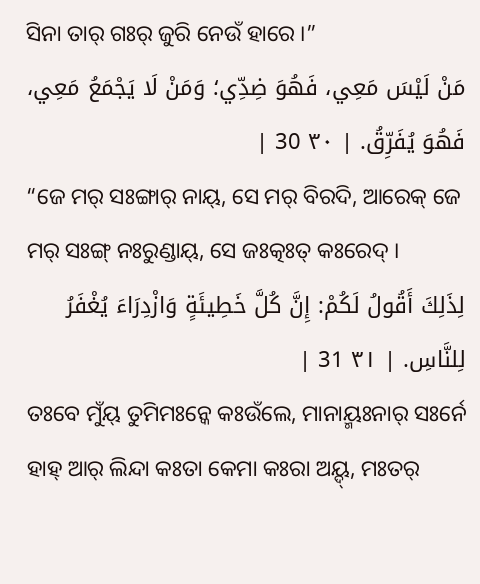ସିନା ତାର୍ ଗଃର୍ ଜୁରି ନେଉଁ ହାରେ ।”
مَنْ لَيْسَ مَعِي، فَهُوَ ضِدِّي؛ وَمَنْ لَا يَجْمَعُ مَعِي، فَهُوَ يُفَرِّقُ. | ٣٠ 30 |
“ଜେ ମର୍ ସଃଙ୍ଗାର୍ ନାୟ୍, ସେ ମର୍ ବିରଦି, ଆରେକ୍ ଜେ ମର୍ ସଃଙ୍ଗ୍ ନଃରୁଣ୍ଡାୟ୍, ସେ ଜଃତ୍କଃତ୍ କଃରେଦ୍ ।
لِذَلِكَ أَقُولُ لَكُمْ: إِنَّ كُلَّ خَطِيئَةٍ وَازْدِرَاءَ يُغْفَرُ لِلنَّاسِ. | ٣١ 31 |
ତଃବେ ମୁଁୟ୍ ତୁମିମଃନ୍କେ କଃଉଁଲେ, ମାନାୟ୍ମଃନାର୍ ସଃର୍ନେ ହାହ୍ ଆର୍ ଲିନ୍ଦା କଃତା କେମା କଃରା ଅୟ୍ଦ୍, ମଃତର୍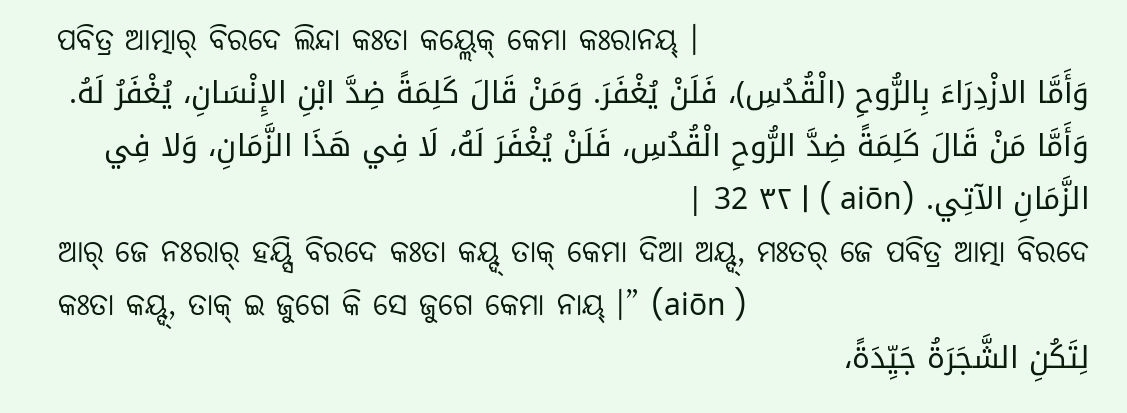ପବିତ୍ର ଆତ୍ମାର୍ ବିରଦେ ଲିନ୍ଦା କଃତା କୟ୍ଲେକ୍ କେମା କଃରାନୟ୍ ।
وَأَمَّا الازْدِرَاءَ بِالرُّوحِ (الْقُدُسِ)، فَلَنْ يُغْفَرَ. وَمَنْ قَالَ كَلِمَةً ضِدَّ ابْنِ الإِنْسَانِ، يُغْفَرُ لَهُ. وَأَمَّا مَنْ قَالَ كَلِمَةً ضِدَّ الرُّوحِ الْقُدُسِ، فَلَنْ يُغْفَرَ لَهُ، لَا فِي هَذَا الزَّمَانِ، وَلا فِي الزَّمَانِ الآتِي. (aiōn ) | ٣٢ 32 |
ଆର୍ ଜେ ନଃରାର୍ ହୟ୍ସି ବିରଦେ କଃତା କୟ୍ଦ୍ ତାକ୍ କେମା ଦିଆ ଅୟ୍ଦ୍, ମଃତର୍ ଜେ ପବିତ୍ର ଆତ୍ମା ବିରଦେ କଃତା କୟ୍ଦ୍, ତାକ୍ ଇ ଜୁଗେ କି ସେ ଜୁଗେ କେମା ନାୟ୍ ।” (aiōn )
لِتَكُنِ الشَّجَرَةُ جَيِّدَةً،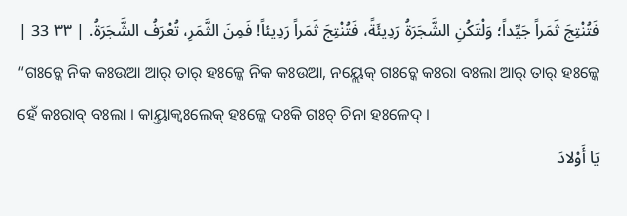فَتُنْتِجَ ثَمَراً جَيِّداً؛ وَلْتَكُنِ الشَّجَرَةُ رَدِيئَةً، فَتُنْتِجَ ثَمَراً رَدِيئاً! فَمِنَ الثَّمَرِ، تُعْرَفُ الشَّجَرَةُ. | ٣٣ 33 |
“ଗଃଚ୍କେ ନିକ କଃଉଆ ଆର୍ ତାର୍ ହଃଳ୍କେ ନିକ କଃଉଆ, ନୟ୍ଲେକ୍ ଗଃଚ୍କେ କଃରା ବଃଲା ଆର୍ ତାର୍ ହଃଳ୍କେ ହେଁ କଃରାବ୍ ବଃଲା । କାୟ୍ତାକ୍ବଃଲେକ୍ ହଃଳ୍କେ ଦଃକି ଗଃଚ୍ ଚିନା ହଃଳେଦ୍ ।
يَا أَوْلادَ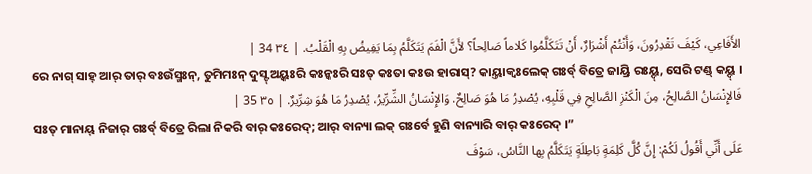الأَفَاعِي، كَيْفَ تَقْدِرُونَ، وَأَنْتُمْ أَشْرَارٌ، أَنْ تَتَكَلَّمُوا كَلاماً صَالِحاً؟ لأَنَّ الْفَمَ يَتَكَلَّمُ بِمَا يَفِيضُ بِهِ الْقَلْبُ. | ٣٤ 34 |
ରେ ନାଗ୍ ସାହ୍ ଆର୍ ତାର୍ ବଃଉଁସ୍ମଃନ୍, ତୁମିମଃନ୍ ଦୁସ୍ଟ୍ ଅୟ୍କଃରି କଃନ୍କଃରି ସଃତ୍ କଃତା କଃଉ ହାରାସ୍? କାୟ୍ତାକ୍ବଃଲେକ୍ ଗଃର୍ବ୍ ବିତ୍ରେ ଜାୟ୍ରି ରଃୟ୍ଦ୍, ସେରି ଟଣ୍ଡ୍ କୟ୍ଦ୍ ।
فَالإِنْسَانُ الصَّالِحُ، مِنَ الْكَنْزِ الصَّالِحِ فِي قَلْبِهِ، يُصْدِرُ مَا هُوَ صَالِحٌ. وَالإِنْسَانُ الشِّرِّيرُ، يُصْدِرُ مَا هُوَ شِرِّيرٌ. | ٣٥ 35 |
ସଃତ୍ ମାନାୟ୍ ନିଜାର୍ ଗଃର୍ବ୍ ବିତ୍ରେ ରିଲା ନିକରି ବାର୍ କଃରେଦ୍; ଆର୍ ବାନ୍ୟା ଲକ୍ ଗଃର୍ବେ ହୁଣି ବାନ୍ୟାରି ବାର୍ କଃରେଦ୍ ।”
عَلَى أَنِّي أَقُولُ لَكُمْ: إِنَّ كُلَّ كَلِمَةٍ بَاطِلَةٍ يَتَكَلَّمُ بِها النَّاسُ، سَوْفَ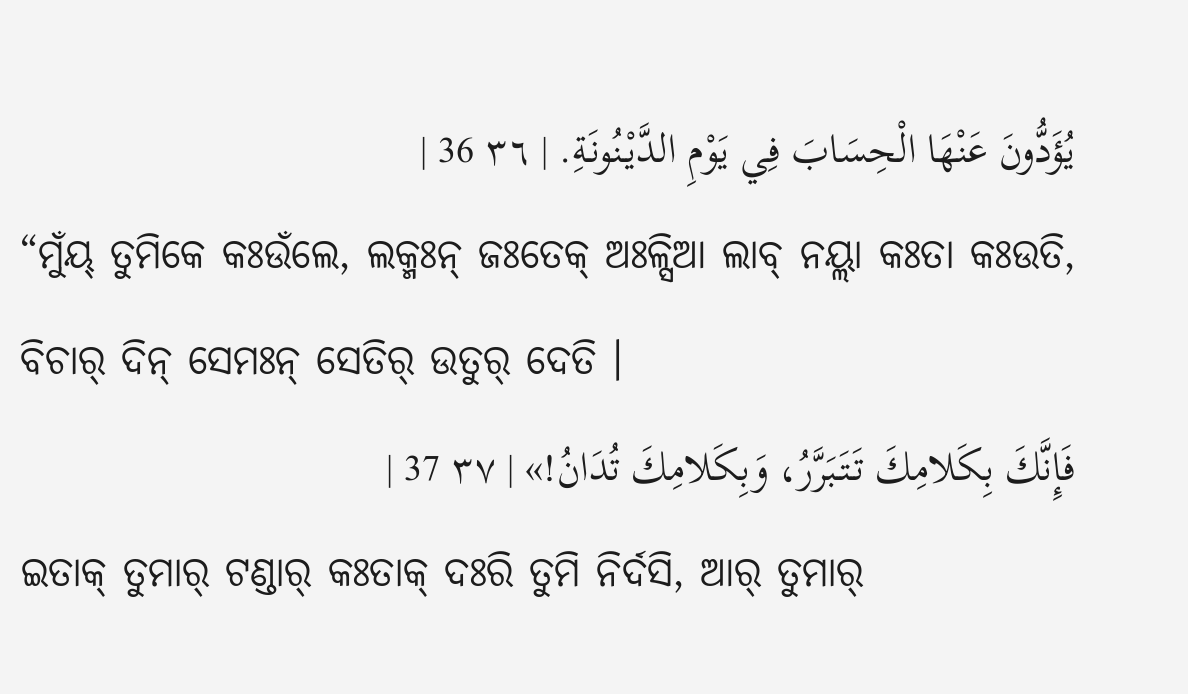يُؤَدُّونَ عَنْهَا الْحِسَابَ فِي يَوْمِ الدَّيْنُونَةِ. | ٣٦ 36 |
“ମୁଁୟ୍ ତୁମିକେ କଃଉଁଲେ, ଲକ୍ମଃନ୍ ଜଃତେକ୍ ଅଃଳ୍ସିଆ ଲାବ୍ ନୟ୍ଲା କଃତା କଃଉତି, ବିଚାର୍ ଦିନ୍ ସେମଃନ୍ ସେତିର୍ ଉତୁର୍ ଦେତି ।
فَإِنَّكَ بِكَلامِكَ تَتَبَرَّرُ، وَبِكَلامِكَ تُدَانُ!» | ٣٧ 37 |
ଇତାକ୍ ତୁମାର୍ ଟଣ୍ଡାର୍ କଃତାକ୍ ଦଃରି ତୁମି ନିର୍ଦସି, ଆର୍ ତୁମାର୍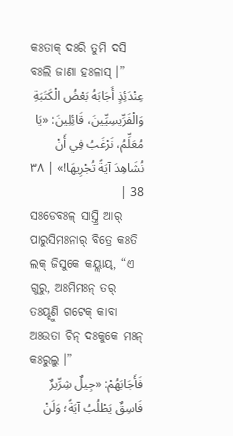କଃତାକ୍ ଦଃରି ତୁମି ଦସି ବଃଲି ଜାଣା ହଃଳାସ୍ ।”
عِنْدَئِذٍ أَجَابَهُ بَعْضُ الْكَتَبَةِ وَالْفَرِّيسِيِّينَ، قَائِلِينَ: «يَا مُعَلِّمُ، نَرْغَبُ فِي أَنْ نُشَاهِدَ آيَةً تُجْرِيهَا!» | ٣٨ 38 |
ସଃଡେବଃଳ୍ ସାସ୍ତ୍ରି ଆର୍ ପାରୁସିମଃନାର୍ ବିତ୍ରେ କଃତି ଲକ୍ ଜିସୁକେ କୟ୍ଲାୟ୍, “ଏ ଗୁରୁ, ଅଃମିମଃନ୍ ତର୍ ତଃୟ୍ହୁଣି ଗଟେକ୍ କାବା ଅଃଉତା ଚିନ୍ ଦଃକୁକେ ମଃନ୍ କଃରୁଲୁ ।”
فَأَجَابَهُمْ: «جِيلٌ شِرِّيرٌ فَاسِقٌ يَطْلُبُ آيَةً؛ وَلَنْ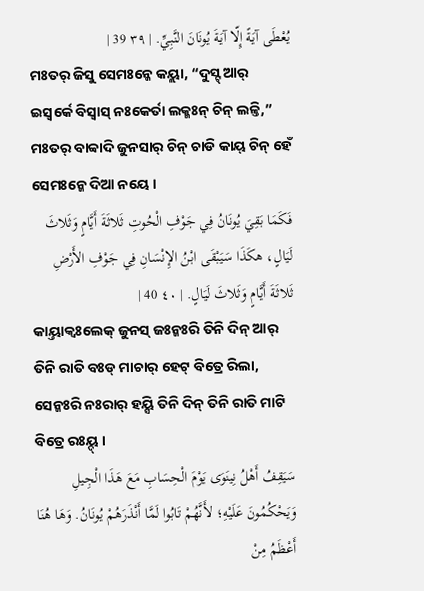يُعْطَى آيَةً إِلّا آيَةَ يُونَانَ النَّبِيِّ. | ٣٩ 39 |
ମଃତର୍ ଜିସୁ ସେମଃନ୍କେ କୟ୍ଲା, “ଦୁସ୍ଟ୍ ଆର୍ ଇସ୍ୱର୍କେ ବିସ୍ୱାସ୍ ନଃକେର୍ତା ଲକ୍ମଃନ୍ ଚିନ୍ ଲଳ୍ତି,” ମଃତର୍ ବାବ୍ବାଦି ଜୁନସାର୍ ଚିନ୍ ଚାଡି କାୟ୍ ଚିନ୍ ହେଁ ସେମଃନ୍କେ ଦିଆ ନୟେ ।
فَكَمَا بَقِيَ يُونَانُ فِي جَوْفِ الْحُوتِ ثَلاثَةَ أَيَّامٍ وَثَلاثَ لَيَالٍ، هكَذَا سَيَبْقَى ابْنُ الإِنْسَانِ فِي جَوْفِ الأَرْضِ ثَلاثَةَ أَيَّامٍ وَثَلاثَ لَيَالٍ. | ٤٠ 40 |
କାୟ୍ତାକ୍ବଃଲେକ୍ ଜୁନସ୍ ଜଃନ୍କଃରି ତିନି ଦିନ୍ ଆର୍ ତିନି ରାତି ବଃଡ୍ ମାଚାର୍ ହେଟ୍ ବିତ୍ରେ ରିଲା, ସେନ୍କଃରି ନଃରାର୍ ହୟ୍ସି ତିନି ଦିନ୍ ତିନି ରାତି ମାଟି ବିତ୍ରେ ରଃୟ୍ଦ୍ ।
سَيَقِفُ أَهْلُ نِينَوَى يَوْمَ الْحِسَابِ مَعَ هَذَا الْجِيلِ وَيَحْكُمُونَ عَلَيْهِ؛ لأَنَّهُمْ تَابُوا لَمَّا أَنْذَرَهُمْ يُونَانُ. وَهَا هُنَا أَعْظَمُ مِنْ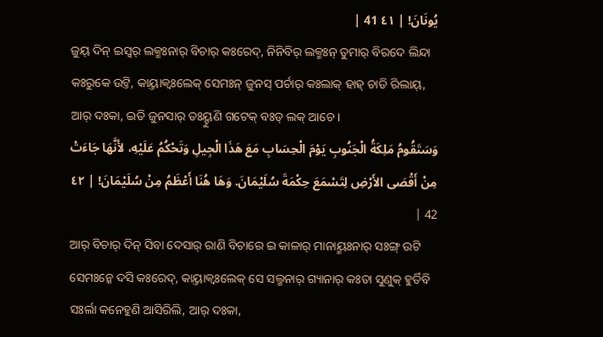يُونَانَ! | ٤١ 41 |
ଜୁୟ୍ ଦିନ୍ ଇସ୍ୱର୍ ଲକ୍ମଃନାର୍ ବିଚାର୍ କଃରେଦ୍, ନିନିବିର୍ ଲକ୍ମଃନ୍ ତୁମାର୍ ବିରଦେ ଲିନ୍ଦା କଃରୁକେ ଉଟ୍ତି, କାୟ୍ତାକ୍ବଃଲେକ୍ ସେମଃନ୍ ଜୁନସ୍ ପର୍ଚାର୍ କଃଲାକ୍ ହାହ୍ ଚାଡି ରିଲାୟ୍, ଆର୍ ଦଃକା, ଇତି ଜୁନସାର୍ ତଃୟ୍ହୁଣି ଗଟେକ୍ ବଃଡ୍ ଲକ୍ ଆଚେ ।
وَسَتَقُومُ مَلِكَةُ الْجَنُوبِ يَوْمَ الْحِسَابِ مَعَ هَذَا الْجِيلِ وَتَحْكُمُ عَلَيْهِ، لأَنَّهَا جَاءَتْ مِنْ أَقْصَى الأَرْضِ لِتَسْمَعَ حِكْمَةَ سُلَيْمَانَ. وَهَا هُنَا أَعْظَمُ مِنْ سُلَيْمَانَ! | ٤٢ 42 |
ଆର୍ ବିଚାର୍ ଦିନ୍ ସିବା ଦେସାର୍ ରାଣି ବିଚାରେ ଇ କାଳାର୍ ମାନାୟ୍ମଃନାର୍ ସଃଙ୍ଗ୍ ଉଟି ସେମଃନ୍କେ ଦସି କଃରେଦ୍, କାୟ୍ତାକ୍ବଃଲେକ୍ ସେ ସଲ୍ମନାର୍ ଗ୍ୟାନାର୍ କଃତା ସୁଣୁକ୍ ହୁର୍ତିବି ସଃର୍ଲା କନେହୁଣି ଆସିରିଲି, ଆର୍ ଦଃକା,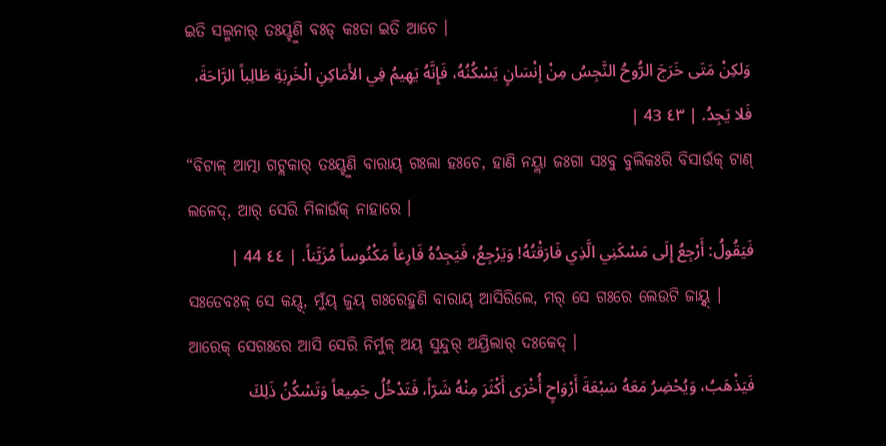ଇତି ସଲ୍ମନାର୍ ତଃୟ୍ହୁଣି ବଃଡ୍ କଃତା ଇତି ଆଚେ ।
وَلكِنْ مَتَى خَرَجَ الرُّوحُ النَّجِسُ مِنْ إِنْسَانٍ يَسْكُنُهُ، فَإِنَّهُ يَهِيمُ فِي الأَمَاكِنِ الْخَرِبَةِ طَالِباً الرَّاحَةَ، فَلا يَجِدُ. | ٤٣ 43 |
“ବିଟାଳ୍ ଆତ୍ମା ଗଟ୍ଲକାର୍ ତଃୟ୍ହୁଣି ବାରାୟ୍ ଗଃଲା ହଃଚେ, ହାଣି ନୟ୍ଲା ଜଃଗା ସଃବୁ ବୁଲିକଃରି ବିସାଉଁକ୍ ଟାଣ୍ ଲଳେଦ୍, ଆର୍ ସେରି ମିଳାଉଁକ୍ ନାହାରେ ।
فَيَقُولُ: أَرْجِعُ إِلَى مَسْكَنِي الَّذِي فَارَقْتُهُ! وَيَرْجِعُ، فَيَجِدُهُ فَارِغاً مَكْنُوساً مُزَيَّناً. | ٤٤ 44 |
ସଃଡେବଃଳ୍ ସେ କୟ୍ଦ୍, ମୁଁୟ୍ ଜୁୟ୍ ଗଃରେହୁଣି ବାରାୟ୍ ଆସିରିଲେ, ମର୍ ସେ ଗଃରେ ଲେଉଟି ଜାୟ୍ନ୍ଦ୍ । ଆରେକ୍ ସେଗଃରେ ଆସି ସେରି ନିର୍ମୁଳ୍ ଅୟ୍ ସୁନ୍ଦୁର୍ ଅୟ୍ରିଲାର୍ ଦଃକେଦ୍ ।
فَيَذْهَبُ، وَيُحْضِرُ مَعَهُ سَبْعَةَ أَرْوَاحٍ أُخْرَى أَكْثَرَ مِنْهُ شَرّاً، فَتَدْخُلُ جَمِيعاً وَتَسْكُنُ ذَلِكَ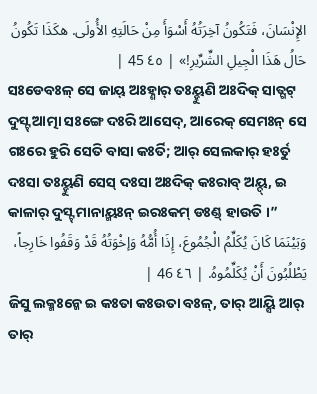الإِنْسَانَ، فَتَكُونُ آخِرَتُهُ أَسْوَأَ مِنْ حَالَتِهِ الأُولَى. هكَذَا تَكُونُ حَالُ هَذَا الْجِيلِ الشِّرِّيرِ!» | ٤٥ 45 |
ସଃଡେବଃଳ୍ ସେ ଜାୟ୍ ଅଃହ୍ଣାର୍ ତଃୟ୍ହୁଣି ଅଃଦିକ୍ ସାତ୍ଗଟ୍ ଦୁସ୍ଟ୍ ଆତ୍ମା ସଃଙ୍ଗେ ଦଃରି ଆସେଦ୍, ଆରେକ୍ ସେମଃନ୍ ସେ ଗଃରେ ହୁରି ସେତି ବାସା କଃର୍ତି; ଆର୍ ସେଲକାର୍ ହଃର୍ତୁ ଦଃସା ତଃୟ୍ହୁଣି ସେସ୍ ଦଃସା ଅଃଦିକ୍ କଃରାବ୍ ଅୟ୍ଦ୍, ଇ କାଳାର୍ ଦୁସ୍ଟ୍ ମାନାୟ୍ମଃନ୍ ଇରଃକମ୍ ଡଃଣ୍ଡ୍ ହାଉତି ।”
وَبَيْنَمَا كَانَ يُكَلِّمُ الْجُمُوعَ، إِذَا أُمُّهُ وَإخْوَتُهُ قَدْ وَقَفُوا خَارِجاً، يَطْلُبُونَ أَنْ يُكَلِّمُوهُ. | ٤٦ 46 |
ଜିସୁ ଲକ୍ମଃନ୍କେ ଇ କଃତା କଃଉତା ବଃଳ୍, ତାର୍ ଆୟ୍ସି ଆର୍ ତାର୍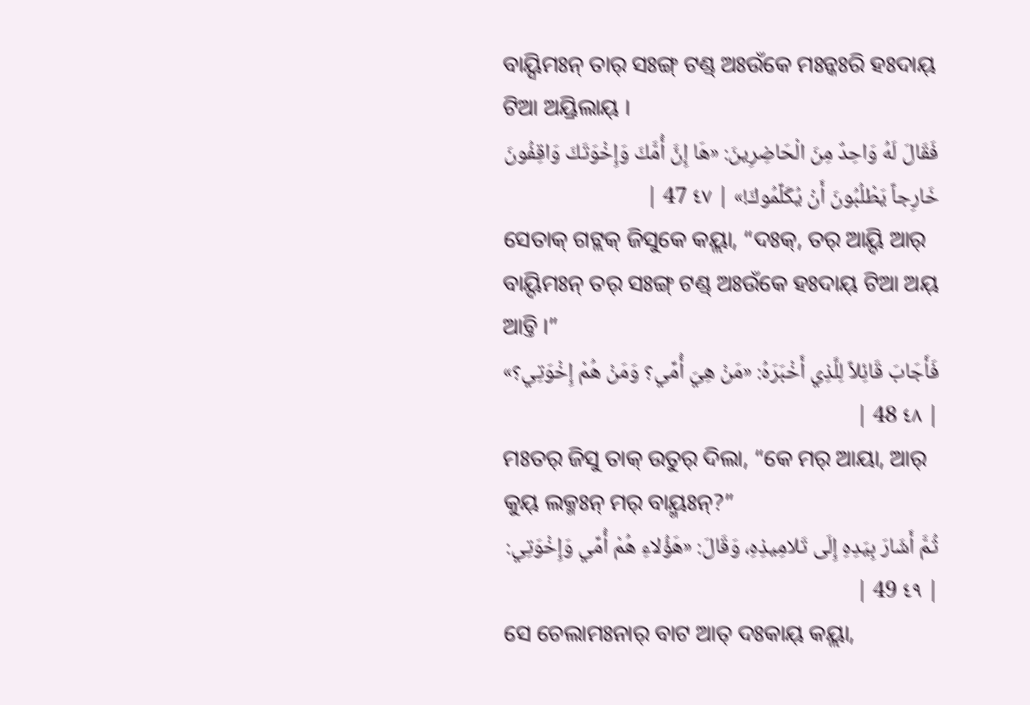ବାୟ୍ସିମଃନ୍ ତାର୍ ସଃଙ୍ଗ୍ ଟଣ୍ଡ୍ ଅଃଉଁକେ ମଃନ୍କଃରି ହଃଦାୟ୍ ଟିଆ ଅୟ୍ରିଲାୟ୍ ।
فَقَالَ لَهُ وَاحِدٌ مِنَ الْحَاضِرِينَ: «هَا إِنَّ أُمَّكَ وَإِخْوَتَكَ وَاقِفُونَ خَارِجاً يَطْلُبُونَ أَنْ يُكَلِّمُوكَ!» | ٤٧ 47 |
ସେତାକ୍ ଗଟ୍ଲକ୍ ଜିସୁକେ କୟ୍ଲା, “ଦଃକ୍, ତର୍ ଆୟ୍ଦି ଆର୍ ବାୟ୍ଦିମଃନ୍ ତର୍ ସଃଙ୍ଗ୍ ଟଣ୍ଡ୍ ଅଃଉଁକେ ହଃଦାୟ୍ ଟିଆ ଅୟ୍ ଆଚ୍ତି ।”
فَأَجَابَ قَائِلاً لِلَّذِي أَخْبَرَهُ: «مَنْ هِيَ أُمِّي؟ وَمَنْ هُمْ إِخْوَتِي؟» | ٤٨ 48 |
ମଃତର୍ ଜିସୁ ତାକ୍ ଉତୁର୍ ଦିଲା, “କେ ମର୍ ଆୟା, ଆର୍ କୁୟ୍ ଲକ୍ମଃନ୍ ମର୍ ବାୟ୍ମଃନ୍?”
ثُمَّ أَشَارَ بِيَدِهِ إِلَى تَلامِيذِهِ، وَقَالَ: «هَؤُلاءِ هُمْ أُمِّي وَإِخْوَتِي: | ٤٩ 49 |
ସେ ଚେଲାମଃନାର୍ ବାଟ ଆତ୍ ଦଃକାୟ୍ କୟ୍ଲା,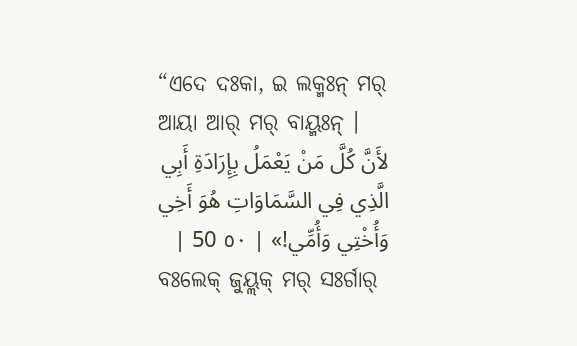“ଏଦେ ଦଃକା, ଇ ଲକ୍ମଃନ୍ ମର୍ ଆୟା ଆର୍ ମର୍ ବାୟ୍ମଃନ୍ ।
لأَنَّ كُلَّ مَنْ يَعْمَلُ بِإِرَادَةِ أَبِي الَّذِي فِي السَّمَاوَاتِ هُوَ أَخِي وَأُخْتِي وَأُمِّي!» | ٥٠ 50 |
ବଃଲେକ୍ ଜୁୟ୍ଲକ୍ ମର୍ ସଃର୍ଗାର୍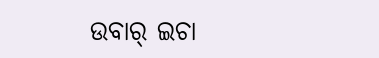ଉବାର୍ ଇଚା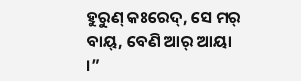ହୁରୁଣ୍ କଃରେଦ୍, ସେ ମର୍ ବାୟ୍, ବେଣି ଆର୍ ଆୟା ।”